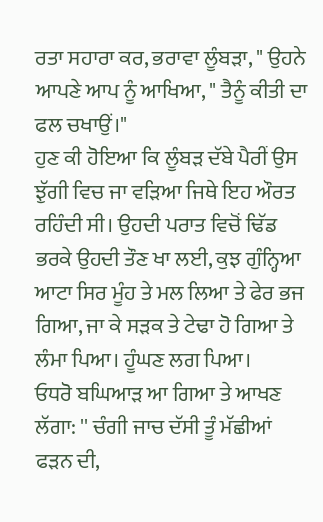ਰਤਾ ਸਹਾਰਾ ਕਰ, ਭਰਾਵਾ ਲੂੰਬੜਾ, " ਉਹਨੇ ਆਪਣੇ ਆਪ ਨੂੰ ਆਖਿਆ, " ਤੈਨੂੰ ਕੀਤੀ ਦਾ ਫਲ ਚਖਾਉਂ।"
ਹੁਣ ਕੀ ਹੋਇਆ ਕਿ ਲੂੰਬੜ ਦੱਬੇ ਪੈਰੀਂ ਉਸ ਝੁੱਗੀ ਵਿਚ ਜਾ ਵੜਿਆ ਜਿਥੇ ਇਹ ਔਰਤ ਰਹਿੰਦੀ ਸੀ। ਉਹਦੀ ਪਰਾਤ ਵਿਚੋਂ ਢਿੱਡ ਭਰਕੇ ਉਹਦੀ ਤੌਣ ਖਾ ਲਈ, ਕੁਝ ਗੁੰਨ੍ਹਿਆ ਆਟਾ ਸਿਰ ਮੂੰਹ ਤੇ ਮਲ ਲਿਆ ਤੇ ਫੇਰ ਭਜ ਗਿਆ, ਜਾ ਕੇ ਸੜਕ ਤੇ ਟੇਢਾ ਹੋ ਗਿਆ ਤੇ ਲੰਮਾ ਪਿਆ। ਹੂੰਘਣ ਲਗ ਪਿਆ।
ਓਧਰੋ ਬਘਿਆੜ ਆ ਗਿਆ ਤੇ ਆਖਣ ਲੱਗਾ: '' ਚੰਗੀ ਜਾਚ ਦੱਸੀ ਤੂੰ ਮੱਛੀਆਂ ਫੜਨ ਦੀ,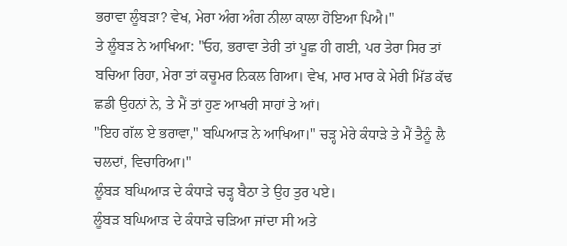ਭਰਾਵਾ ਲੂੰਬੜਾ? ਵੇਖ, ਮੇਰਾ ਅੰਗ ਅੰਗ ਨੀਲਾ ਕਾਲਾ ਹੋਇਆ ਪਿਐ।"
ਤੇ ਲੂੰਬੜ ਨੇ ਆਖਿਆ: "ਓਹ, ਭਰਾਵਾ ਤੇਰੀ ਤਾਂ ਪੂਛ ਹੀ ਗਈ, ਪਰ ਤੇਰਾ ਸਿਰ ਤਾਂ ਬਚਿਆ ਰਿਹਾ, ਮੇਰਾ ਤਾਂ ਕਚੂਮਰ ਨਿਕਲ ਗਿਆ। ਵੇਖ, ਮਾਰ ਮਾਰ ਕੇ ਮੇਰੀ ਮਿੱਡ ਕੱਢ ਛਡੀ ਉਹਨਾਂ ਨੇ, ਤੇ ਮੈਂ ਤਾਂ ਹੁਣ ਆਖਰੀ ਸਾਹਾਂ ਤੇ ਆਂ।
"ਇਹ ਗੱਲ ਏ ਭਰਾਵਾ," ਬਘਿਆੜ ਨੇ ਆਖਿਆ।" ਚੜ੍ਹ ਮੇਰੇ ਕੰਧਾੜੇ ਤੇ ਮੈਂ ਤੈਨੂੰ ਲੈ ਚਲਦਾਂ, ਵਿਚਾਰਿਆ।"
ਲੂੰਬੜ ਬਘਿਆੜ ਦੇ ਕੰਧਾੜੇ ਚੜ੍ਹ ਬੈਠਾ ਤੇ ਉਹ ਤੁਰ ਪਏ।
ਲੂੰਬੜ ਬਘਿਆੜ ਦੇ ਕੰਧਾੜੇ ਚੜਿਆ ਜਾਂਦਾ ਸੀ ਅਤੇ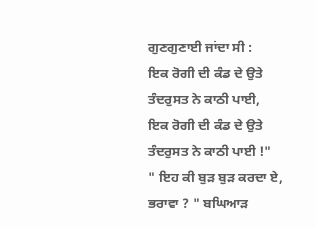ਗੁਣਗੁਣਾਈ ਜਾਂਦਾ ਸੀ :
ਇਕ ਰੋਗੀ ਦੀ ਕੰਡ ਦੇ ਉਤੇ
ਤੰਦਰੁਸਤ ਨੇ ਕਾਠੀ ਪਾਈ,
ਇਕ ਰੋਗੀ ਦੀ ਕੰਡ ਦੇ ਉਤੇ
ਤੰਦਰੁਸਤ ਨੇ ਕਾਠੀ ਪਾਈ !"
" ਇਹ ਕੀ ਬੁੜ ਬੁੜ ਕਰਦਾ ਏ, ਭਰਾਵਾ ? " ਬਘਿਆੜ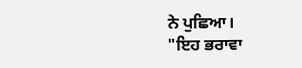ਨੇ ਪੁਛਿਆ।
"ਇਹ ਭਰਾਵਾ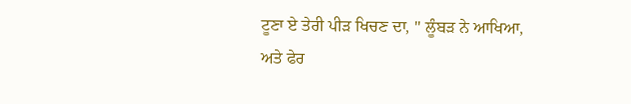ਟੂਣਾ ਏ ਤੇਰੀ ਪੀੜ ਖਿਚਣ ਦਾ, " ਲੂੰਬੜ ਨੇ ਆਖਿਆ, ਅਤੇ ਫੇਰ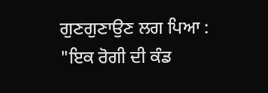ਗੁਣਗੁਣਾਉਣ ਲਗ ਪਿਆ :
"ਇਕ ਰੋਗੀ ਦੀ ਕੰਡ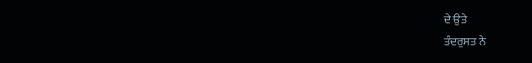ਦੇ ਉਤੇ
ਤੰਦਰੁਸਤ ਨੇ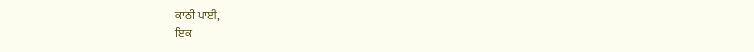ਕਾਠੀ ਪਾਈ,
ਇਕ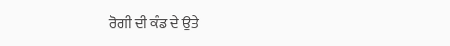ਰੋਗੀ ਦੀ ਕੰਡ ਦੇ ਉਤੇ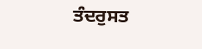ਤੰਦਰੁਸਤ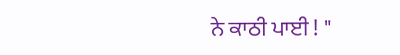ਨੇ ਕਾਠੀ ਪਾਈ ! "